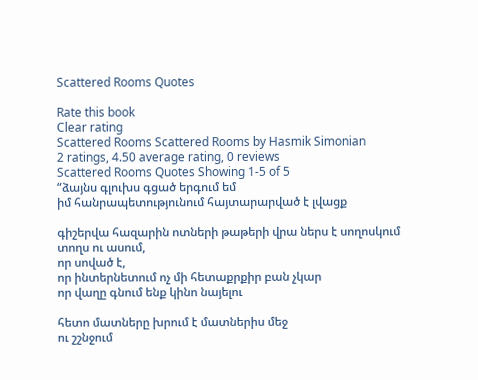Scattered Rooms Quotes

Rate this book
Clear rating
Scattered Rooms Scattered Rooms by Hasmik Simonian
2 ratings, 4.50 average rating, 0 reviews
Scattered Rooms Quotes Showing 1-5 of 5
“ձայնս գլուխս գցած երգում եմ
իմ հանրապետությունում հայտարարված է լվացք

գիշերվա հազարին ոտների թաթերի վրա ներս է սողոսկում
տողս ու ասում,
որ սոված է,
որ ինտերնետում ոչ մի հետաքրքիր բան չկար
որ վաղը գնում ենք կինո նայելու

հետո մատները խրում է մատներիս մեջ
ու շշնջում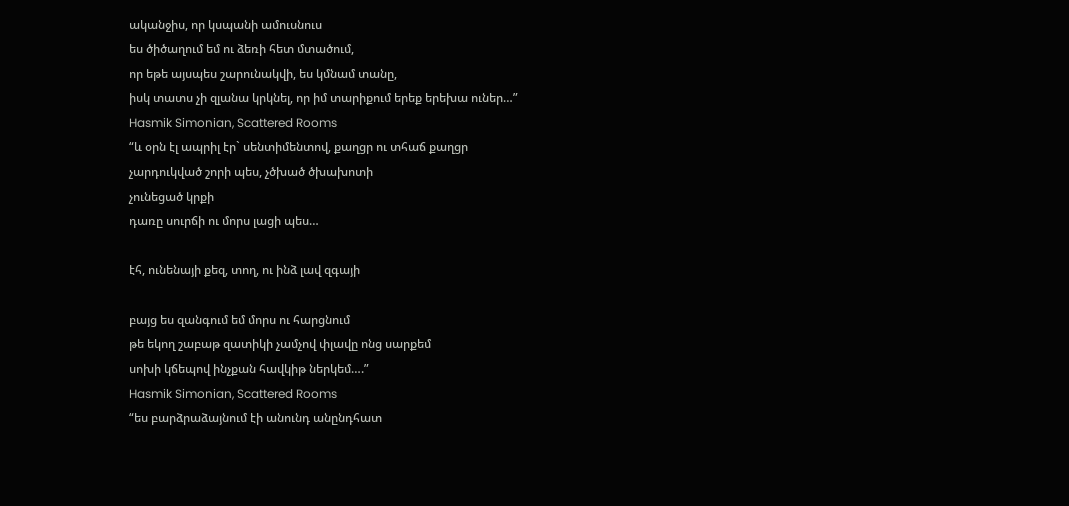ականջիս, որ կսպանի ամուսնուս
ես ծիծաղում եմ ու ձեռի հետ մտածում,
որ եթե այսպես շարունակվի, ես կմնամ տանը,
իսկ տատս չի զլանա կրկնել, որ իմ տարիքում երեք երեխա ուներ…”
Hasmik Simonian, Scattered Rooms
“և օրն էլ ապրիլ էր` սենտիմենտով, քաղցր ու տհաճ քաղցր
չարդուկված շորի պես, չծխած ծխախոտի
չունեցած կրքի
դառը սուրճի ու մորս լացի պես…

էհ, ունենայի քեզ, տող, ու ինձ լավ զգայի

բայց ես զանգում եմ մորս ու հարցնում
թե եկող շաբաթ զատիկի չամչով փլավը ոնց սարքեմ
սոխի կճեպով ինչքան հավկիթ ներկեմ….”
Hasmik Simonian, Scattered Rooms
“ես բարձրաձայնում էի անունդ անընդհատ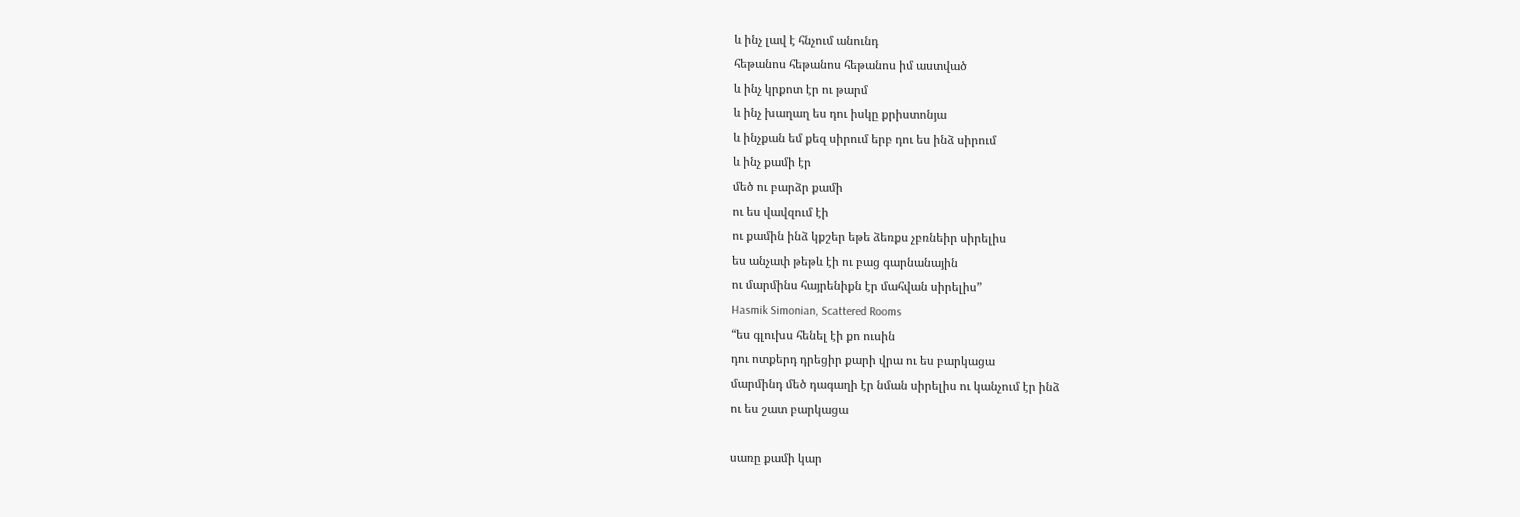և ինչ լավ է հնչում անունդ
հեթանոս հեթանոս հեթանոս իմ աստված
և ինչ կրքոտ էր ու թարմ
և ինչ խաղաղ ես դու իսկը քրիստոնյա
և ինչքան եմ քեզ սիրում երբ դու ես ինձ սիրում
և ինչ քամի էր
մեծ ու բարձր քամի
ու ես վավզում էի
ու քամին ինձ կքշեր եթե ձեռքս չբռնեիր սիրելիս
ես անչափ թեթև էի ու բաց գարնանային
ու մարմինս հայրենիքն էր մահվան սիրելիս”
Hasmik Simonian, Scattered Rooms
“ես գլուխս հենել էի քո ուսին
դու ոտքերդ դրեցիր քարի վրա ու ես բարկացա
մարմինդ մեծ դագաղի էր նման սիրելիս ու կանչում էր ինձ
ու ես շատ բարկացա

սառը քամի կար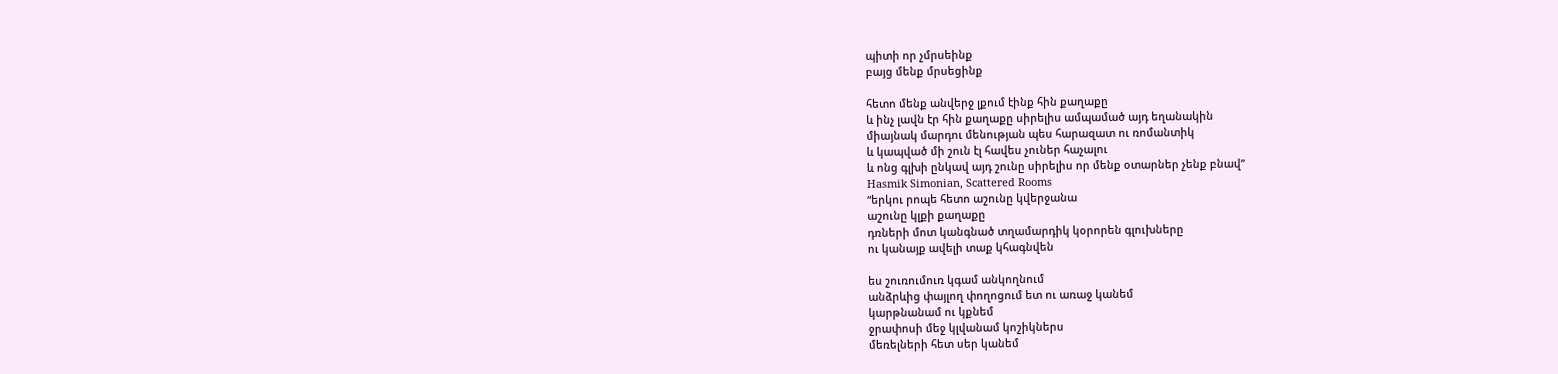պիտի որ չմրսեինք
բայց մենք մրսեցինք

հետո մենք անվերջ լքում էինք հին քաղաքը
և ինչ լավն էր հին քաղաքը սիրելիս ամպամած այդ եղանակին
միայնակ մարդու մենության պես հարազատ ու ռոմանտիկ
և կապված մի շուն էլ հավես չուներ հաչալու
և ոնց գլխի ընկավ այդ շունը սիրելիս որ մենք օտարներ չենք բնավ”
Hasmik Simonian, Scattered Rooms
“երկու րոպե հետո աշունը կվերջանա
աշունը կլքի քաղաքը
դռների մոտ կանգնած տղամարդիկ կօրորեն գլուխները
ու կանայք ավելի տաք կհագնվեն

ես շուռումուռ կգամ անկողնում
անձրևից փայլող փողոցում ետ ու առաջ կանեմ
կարթնանամ ու կքնեմ
ջրափոսի մեջ կլվանամ կոշիկներս
մեռելների հետ սեր կանեմ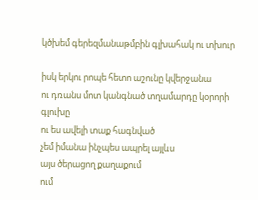կծխեմ գերեզմանաթմբին գլխահակ ու տխուր

իսկ երկու րոպե հետո աշունը կվերջանա
ու դռանս մոտ կանգնած տղամարդը կօրորի գլուխը
ու ես ավելի տաք հագնված
չեմ իմանա ինչպես ապրել այլևս
այս ծերացող քաղաքում
ում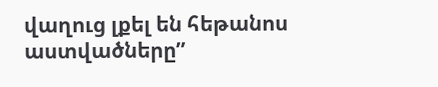վաղուց լքել են հեթանոս աստվածները”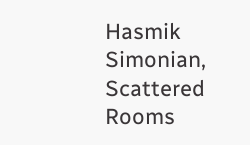Hasmik Simonian, Scattered Rooms